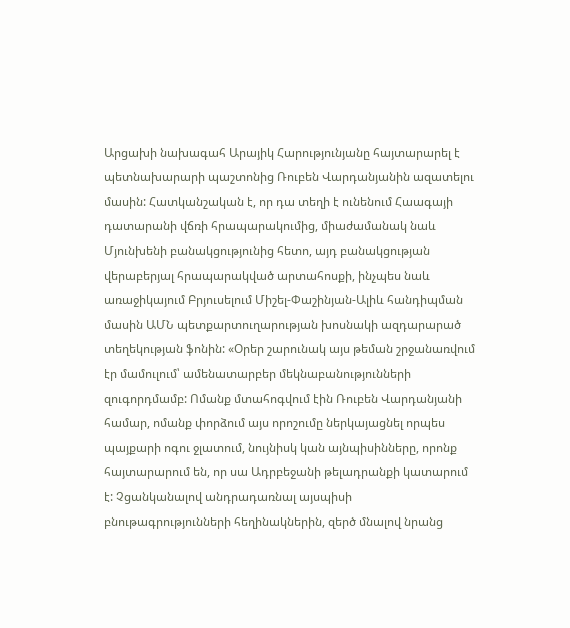Արցախի նախագահ Արայիկ Հարությունյանը հայտարարել է պետնախարարի պաշտոնից Ռուբեն Վարդանյանին ազատելու մասին: Հատկանշական է, որ դա տեղի է ունենում Հաագայի դատարանի վճռի հրապարակումից, միաժամանակ նաև Մյունխենի բանակցությունից հետո, այդ բանակցության վերաբերյալ հրապարակված արտահոսքի, ինչպես նաև առաջիկայում Բրյուսելում Միշել-Փաշինյան-Ալիև հանդիպման մասին ԱՄՆ պետքարտուղարության խոսնակի ազդարարած տեղեկության ֆոնին: «Օրեր շարունակ այս թեման շրջանառվում էր մամուլում՝ ամենատարբեր մեկնաբանությունների զուգորդմամբ: Ոմանք մտահոգվում էին Ռուբեն Վարդանյանի համար, ոմանք փորձում այս որոշումը ներկայացնել որպես պայքարի ոգու ջլատում, նույնիսկ կան այնպիսինները, որոնք հայտարարում են, որ սա Ադրբեջանի թելադրանքի կատարում է: Չցանկանալով անդրադառնալ այսպիսի բնութագրությունների հեղինակներին, զերծ մնալով նրանց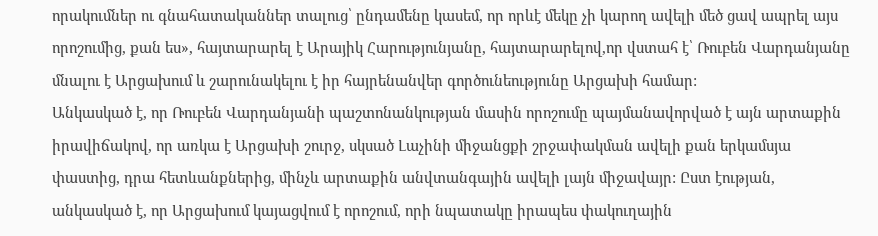որակումներ ու գնահատականներ տալուց՝ ընդամենը կասեմ, որ որևէ մեկը չի կարող ավելի մեծ ցավ ապրել այս որոշումից, քան ես», հայտարարել է Արայիկ Հարությունյանը, հայտարարելով,որ վստահ է՝ Ռուբեն Վարդանյանը մնալու է Արցախում և շարունակելու է իր հայրենանվեր գործունեությունը Արցախի համար:
Անկասկած է, որ Ռուբեն Վարդանյանի պաշտոնանկության մասին որոշումը պայմանավորված է այն արտաքին իրավիճակով, որ առկա է Արցախի շուրջ, սկսած Լաչինի միջանցքի շրջափակման ավելի քան երկամսյա փաստից, դրա հետևանքներից, մինչև արտաքին անվտանգային ավելի լայն միջավայր: Ըստ էության, անկասկած է, որ Արցախում կայացվում է որոշում, որի նպատակը իրապես փակուղային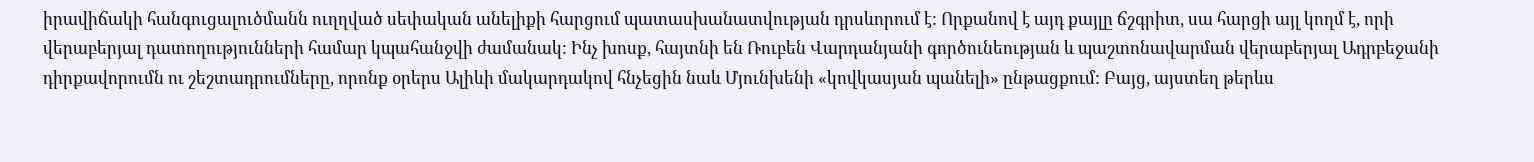իրավիճակի հանգուցալուծմանն ուղղված սեփական անելիքի հարցում պատասխանատվության դրսևորում է: Որքանով է այդ քայլը ճշգրիտ, սա հարցի այլ կողմ է, որի վերաբերյալ դատողությունների համար կպահանջվի ժամանակ: Ինչ խոսք, հայտնի են Ռուբեն Վարդանյանի գործունեության և պաշտոնավարման վերաբերյալ Ադրբեջանի դիրքավորումն ու շեշտադրումները, որոնք օրերս Ալիևի մակարդակով հնչեցին նաև Մյունխենի «կովկասյան պանելի» ընթացքում: Բայց, այստեղ թերևս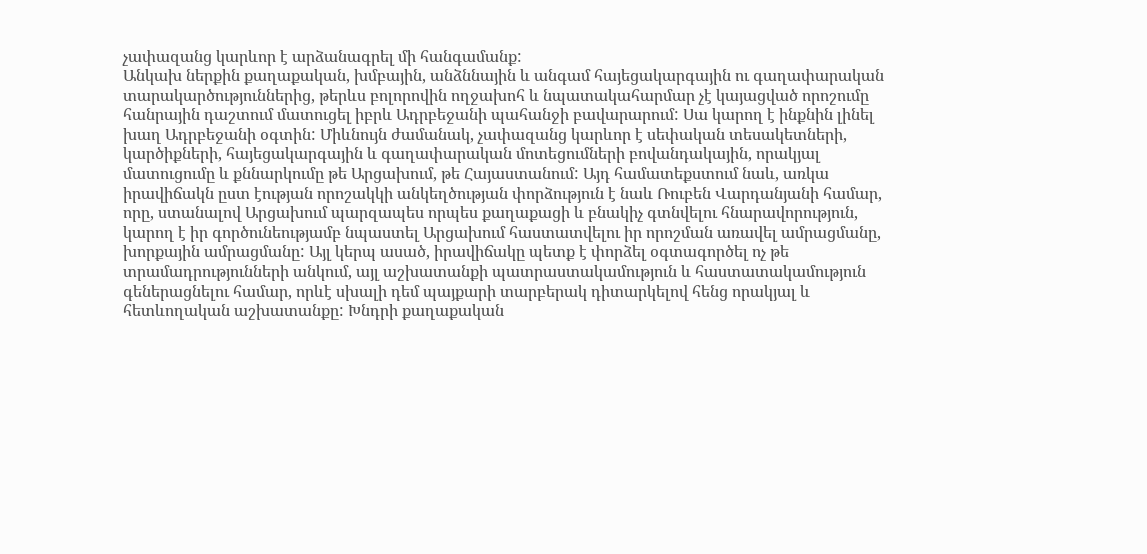չափազանց կարևոր է արձանագրել մի հանգամանք:
Անկախ ներքին քաղաքական, խմբային, անձննային և անգամ հայեցակարգային ու գաղափարական տարակարծություններից, թերևս բոլորովին ողջախոհ և նպատակահարմար չէ կայացված որոշումը հանրային դաշտում մատուցել իբրև Ադրբեջանի պահանջի բավարարում: Սա կարող է ինքնին լինել խաղ Ադրբեջանի օգտին: Միևնույն ժամանակ, չափազանց կարևոր է սեփական տեսակետների, կարծիքների, հայեցակարգային և գաղափարական մոտեցումների բովանդակային, որակյալ մատուցումը և քննարկումը թե Արցախում, թե Հայաստանում: Այդ համատեքստում նաև, առկա իրավիճակն ըստ էության որոշակկի անկեղծության փորձություն է նաև Ռուբեն Վարդանյանի համար, որը, ստանալով Արցախում պարզապես որպես քաղաքացի և բնակիչ գտնվելու հնարավորություն, կարող է իր գործունեությամբ նպաստել Արցախում հաստատվելու իր որոշման առավել ամրացմանը, խորքային ամրացմանը: Այլ կերպ ասած, իրավիճակը պետք է փորձել օգտագործել ոչ թե տրամադրությունների անկում, այլ աշխատանքի պատրաստակամություն և հաստատակամություն գեներացնելու համար, որևէ սխալի դեմ պայքարի տարբերակ դիտարկելով հենց որակյալ և հետևողական աշխատանքը: Խնդրի քաղաքական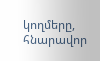կողմերը, հնարավոր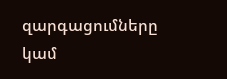զարգացումները կամ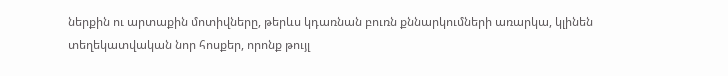ներքին ու արտաքին մոտիվները, թերևս կդառնան բուռն քննարկումների առարկա, կլինեն տեղեկատվական նոր հոսքեր, որոնք թույլ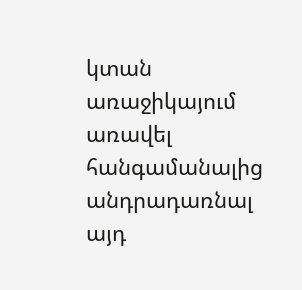կտան առաջիկայում առավել հանգամանալից անդրադառնալ այդ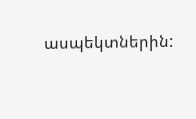ասպեկտներին: